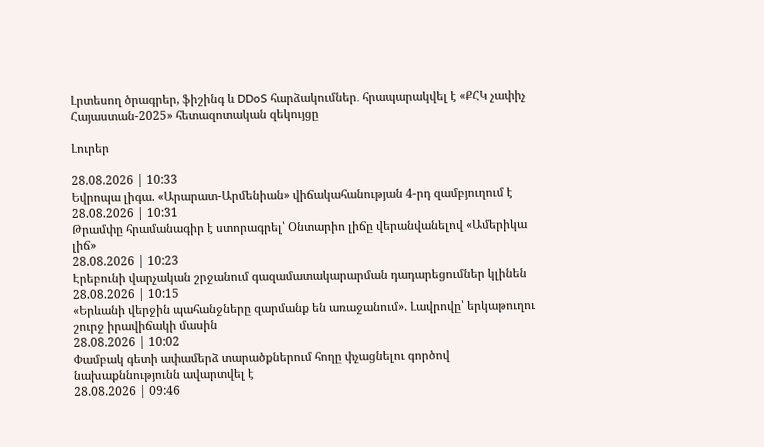Լրտեսող ծրագրեր, ֆիշինգ և DDoS հարձակումներ․ հրապարակվել է «ՔՀԿ չափիչ Հայաստան-2025» հետազոտական զեկույցը

Լուրեր

28.08.2026 | 10:33
Եվրոպա լիգա. «Արարատ-Արմենիան» վիճակահանության 4-րդ զամբյուղում է
28.08.2026 | 10:31
Թրամփը հրամանագիր է ստորագրել՝ Օնտարիո լիճը վերանվանելով «Ամերիկա լիճ»
28.08.2026 | 10:23
Էրեբունի վարչական շրջանում գազամատակարարման դադարեցումներ կլինեն
28.08.2026 | 10:15
«Երևանի վերջին պահանջները զարմանք են առաջանում». Լավրովը՝ երկաթուղու շուրջ իրավիճակի մասին
28.08.2026 | 10:02
Փամբակ գետի ափամերձ տարածքներում հողը փչացնելու գործով նախաքննությունն ավարտվել է
28.08.2026 | 09:46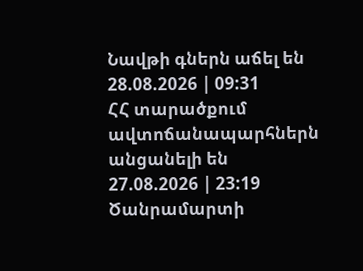Նավթի գներն աճել են
28.08.2026 | 09:31
ՀՀ տարածքում ավտոճանապարհներն անցանելի են
27.08.2026 | 23:19
Ծանրամարտի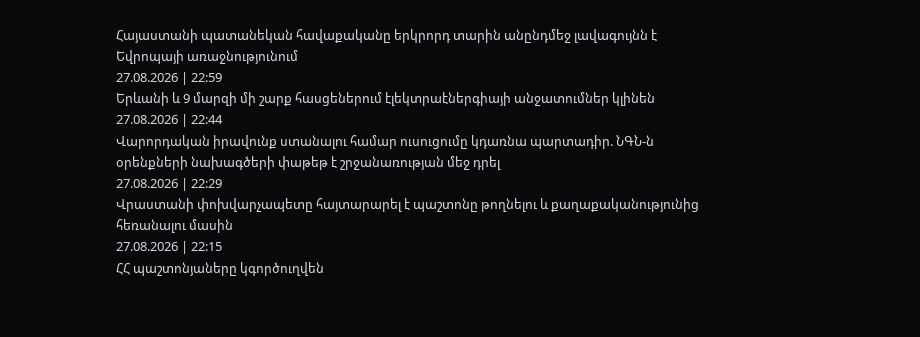Հայաստանի պատանեկան հավաքականը երկրորդ տարին անընդմեջ լավագույնն է Եվրոպայի առաջնությունում
27.08.2026 | 22:59
Երևանի և 9 մարզի մի շարք հասցեներում էլեկտրաէներգիայի անջատումներ կլինեն
27.08.2026 | 22:44
Վարորդական իրավունք ստանալու համար ուսուցումը կդառնա պարտադիր. ՆԳՆ-ն օրենքների նախագծերի փաթեթ է շրջանառության մեջ դրել
27.08.2026 | 22:29
Վրաստանի փոխվարչապետը հայտարարել է պաշտոնը թողնելու և քաղաքականությունից հեռանալու մասին
27.08.2026 | 22:15
ՀՀ պաշտոնյաները կգործուղվեն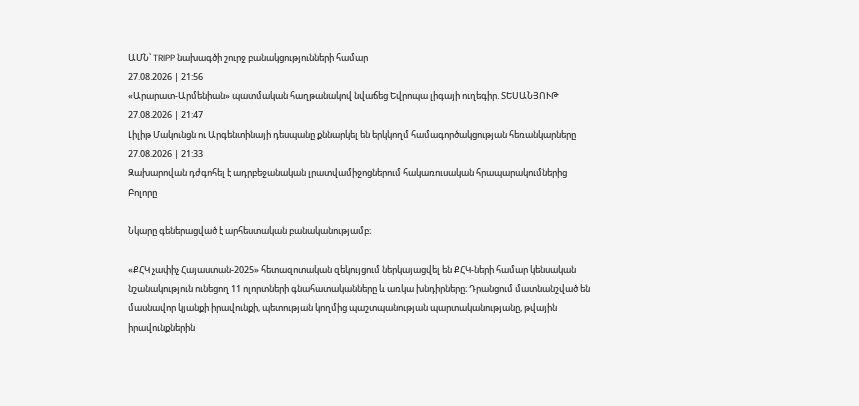ԱՄՆ՝ TRIPP նախագծի շուրջ բանակցությունների համար
27.08.2026 | 21:56
«Արարատ-Արմենիան» պատմական հաղթանակով նվաճեց Եվրոպա լիգայի ուղեգիր. ՏԵՍԱՆՅՈՒԹ
27.08.2026 | 21:47
Լիլիթ Մակունցն ու Արգենտինայի դեսպանը քննարկել են երկկողմ համագործակցության հեռանկարները
27.08.2026 | 21:33
Զախարովան դժգոհել է ադրբեջանական լրատվամիջոցներում հակառուսական հրապարակումներից
Բոլորը

Նկարը գեներացված է արհեստական բանականությամբ։

«ՔՀԿ չափիչ Հայաստան-2025» հետազոտական զեկույցում ներկայացվել են ՔՀԿ-ների համար կենսական նշանակություն ունեցող 11 ոլորտների գնահատականները և առկա խնդիրները։ Դրանցում մատնանշված են մասնավոր կյանքի իրավունքի, պետության կողմից պաշտպանության պարտականությանը, թվային իրավունքներին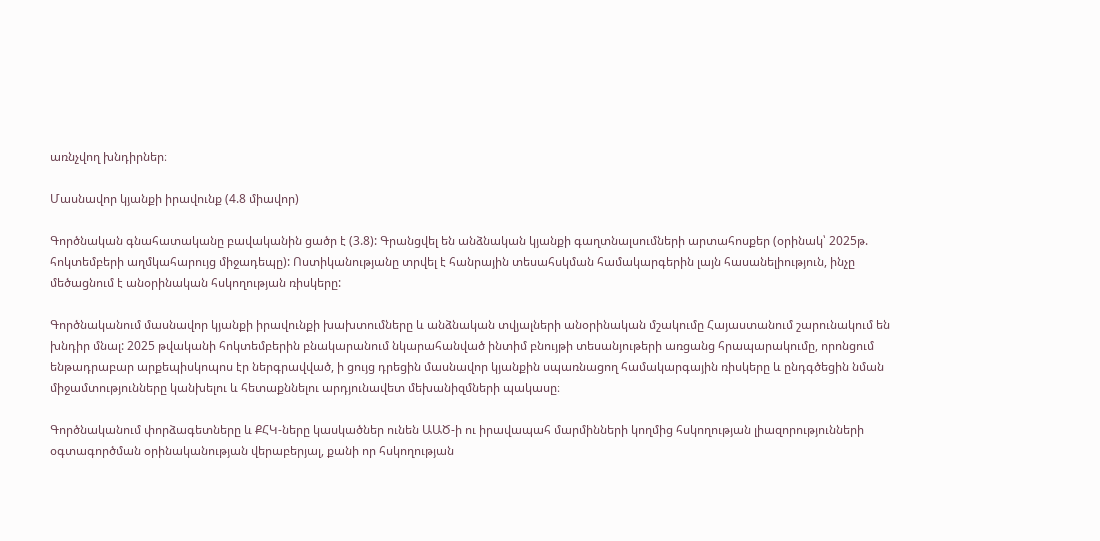առնչվող խնդիրներ։

Մասնավոր կյանքի իրավունք (4.8 միավոր)

Գործնական գնահատականը բավականին ցածր է (3.8): Գրանցվել են անձնական կյանքի գաղտնալսումների արտահոսքեր (օրինակ՝ 2025թ. հոկտեմբերի աղմկահարույց միջադեպը): Ոստիկանությանը տրվել է հանրային տեսահսկման համակարգերին լայն հասանելիություն, ինչը մեծացնում է անօրինական հսկողության ռիսկերը:

Գործնականում մասնավոր կյանքի իրավունքի խախտումները և անձնական տվյալների անօրինական մշակումը Հայաստանում շարունակում են խնդիր մնալ: 2025 թվականի հոկտեմբերին բնակարանում նկարահանված ինտիմ բնույթի տեսանյութերի առցանց հրապարակումը, որոնցում ենթադրաբար արքեպիսկոպոս էր ներգրավված, ի ցույց դրեցին մասնավոր կյանքին սպառնացող համակարգային ռիսկերը և ընդգծեցին նման միջամտությունները կանխելու և հետաքննելու արդյունավետ մեխանիզմների պակասը։

Գործնականում փորձագետները և ՔՀԿ-ները կասկածներ ունեն ԱԱԾ-ի ու իրավապահ մարմինների կողմից հսկողության լիազորությունների օգտագործման օրինականության վերաբերյալ, քանի որ հսկողության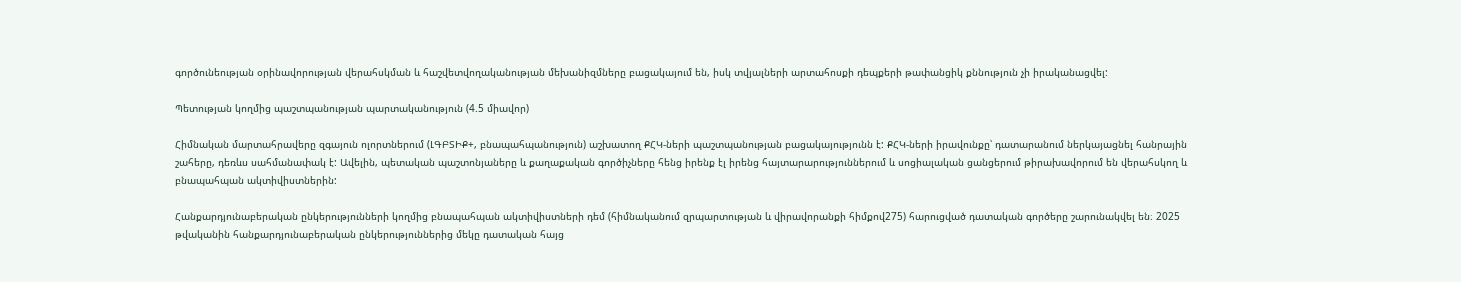գործունեության օրինավորության վերահսկման և հաշվետվողականության մեխանիզմները բացակայում են, իսկ տվյալների արտահոսքի դեպքերի թափանցիկ քննություն չի իրականացվել:

Պետության կողմից պաշտպանության պարտականություն (4.5 միավոր)

Հիմնական մարտահրավերը զգայուն ոլորտներում (ԼԳԲՏԻՔ+, բնապահպանություն) աշխատող ՔՀԿ-ների պաշտպանության բացակայությունն է: ՔՀԿ-ների իրավունքը՝ դատարանում ներկայացնել հանրային շահերը, դեռևս սահմանափակ է: Ավելին, պետական պաշտոնյաները և քաղաքական գործիչները հենց իրենք էլ իրենց հայտարարություններում և սոցիալական ցանցերում թիրախավորում են վերահսկող և բնապահպան ակտիվիստներին:

Հանքարդյունաբերական ընկերությունների կողմից բնապահպան ակտիվիստների դեմ (հիմնականում զրպարտության և վիրավորանքի հիմքով275) հարուցված դատական գործերը շարունակվել են։ 2025 թվականին հանքարդյունաբերական ընկերություններից մեկը դատական հայց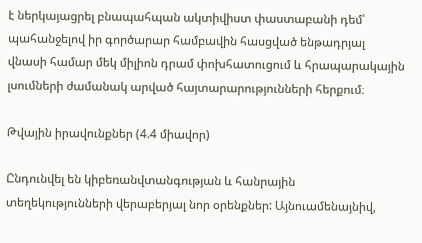է ներկայացրել բնապահպան ակտիվիստ փաստաբանի դեմ՝ պահանջելով իր գործարար համբավին հասցված ենթադրյալ վնասի համար մեկ միլիոն դրամ փոխհատուցում և հրապարակային լսումների ժամանակ արված հայտարարությունների հերքում։

Թվային իրավունքներ (4.4 միավոր)

Ընդունվել են կիբեռանվտանգության և հանրային տեղեկությունների վերաբերյալ նոր օրենքներ: Այնուամենայնիվ,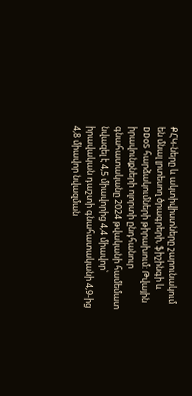ՔՀԿ-ները և ակտիվիստները շարունակում են մնալ լրտեսող ծրագրերի, ֆիշինգի և DDoS հարձակումների թիրախում: Թվային իրավունքների ոլորտի ընդհանուր գնահատականը 2024 թվականի համեմատ նվազել է 4,5 միավորից 4,4 միավոր՝ իրավական դաշտի գնահատականի 4,9-ից 4,8 միավոր նվազման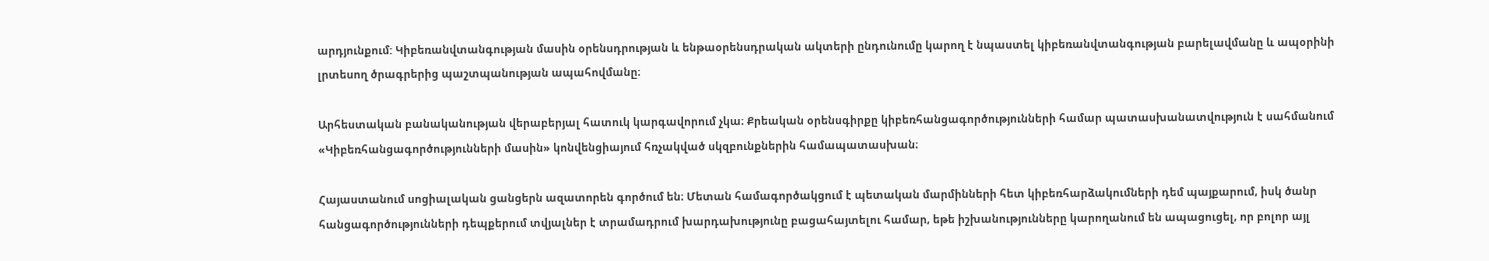արդյունքում: Կիբեռանվտանգության մասին օրենսդրության և ենթաօրենսդրական ակտերի ընդունումը կարող է նպաստել կիբեռանվտանգության բարելավմանը և ապօրինի լրտեսող ծրագրերից պաշտպանության ապահովմանը։

Արհեստական բանականության վերաբերյալ հատուկ կարգավորում չկա։ Քրեական օրենսգիրքը կիբեռհանցագործությունների համար պատասխանատվություն է սահմանում «Կիբեռհանցագործությունների մասին» կոնվենցիայում հռչակված սկզբունքներին համապատասխան։

Հայաստանում սոցիալական ցանցերն ազատորեն գործում են։ Մետան համագործակցում է պետական մարմինների հետ կիբեռհարձակումների դեմ պայքարում, իսկ ծանր հանցագործությունների դեպքերում տվյալներ է տրամադրում խարդախությունը բացահայտելու համար, եթե իշխանությունները կարողանում են ապացուցել, որ բոլոր այլ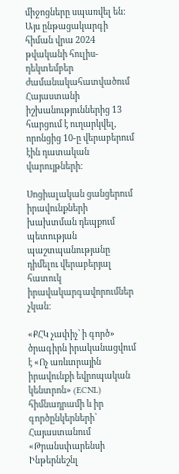միջոցները սպառվել են: Այս ընթացակարգի հիման վրա 2024 թվականի հուլիս-դեկտեմբեր ժամանակահատվածում Հայաստանի իշխանություններից 13 հարցում է ուղարկվել, որոնցից 10-ը վերաբերում էին դատական վարույթների։

Սոցիալական ցանցերում իրավունքների խախտման դեպքում պետության պաշտպանությանը դիմելու վերաբերյալ հատուկ իրավակարգավորումներ չկան։

«ՔՀԿ չափիչ՝ ի գործ» ծրագիրն իրականացվում է «Ոչ առևտրային իրավունքի եվրոպական կենտրոն» (ECNL) հիմնադրամի և իր գործընկերների՝ Հայաստանում «Թրանսփարենսի Ինթերնեշնլ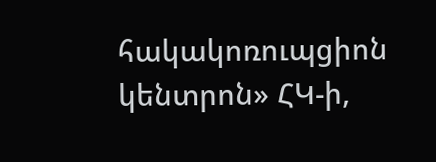հակակոռուպցիոն կենտրոն» ՀԿ-ի,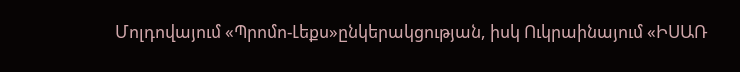Մոլդովայում «Պրոմո-Լեքս»ընկերակցության, իսկ Ուկրաինայում «ԻՍԱՌ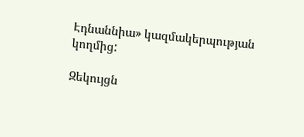Էդնաննիա» կազմակերպության կողմից:

Զեկույցն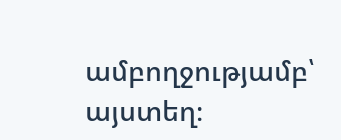ամբողջությամբ՝ այստեղ։